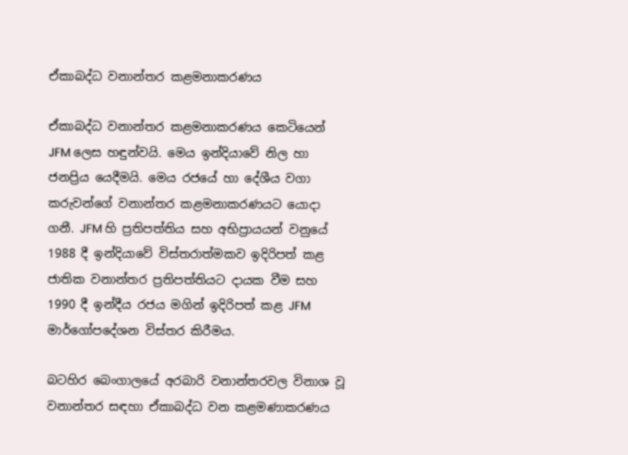ඒකාබද්ධ වනාන්තර කළමනාකරණය

ඒකාබද්ධ වනාන්තර කළමනාකරණය කෙටියෙන් JFM ලෙස හඳුන්වයි. මෙය ඉන්දියාවේ නිල හා ජනප්‍රිය යෙදීමයි. මෙය රජයේ හා දේශීය වගා කරුවන්ගේ වනාන්තර කළමනාකරණයට යොදා ගනී. JFM හි ප්‍රතිපත්තිය සහ අභිප්‍රායයන් වනුයේ 1988 දී ඉන්දියාවේ විස්තරාත්මකව ඉදිරිපත් කළ ජාතික වනාන්තර ප්‍රතිපත්තියට දායක වීම සහ 1990 දී ඉන්දීය රජය මගින් ඉදිරිපත් කළ JFM මාර්ගෝපදේශන විස්තර කිරීමය.

බටහිර බෙංගාලයේ අරබාරි වනාන්තරවල විනාශ වූ වනාන්තර සඳහා ඒකාබද්ධ වන කළමණාකරණය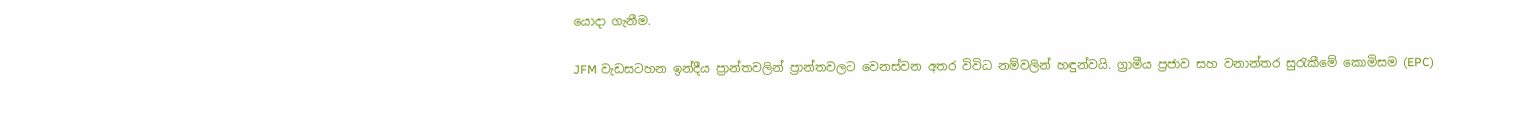යොදා ගැනීම.

JFM වැඩසටහන ඉන්දීය ප්‍රාන්තවලින් ප්‍රාන්තවලට වෙනස්වන අතර විවිධ නම්වලින් හඳුන්වයි. ග්‍රාමීය ප්‍රජාව සහ වනාන්තර සුරැකීමේ කොමිසම (EPC)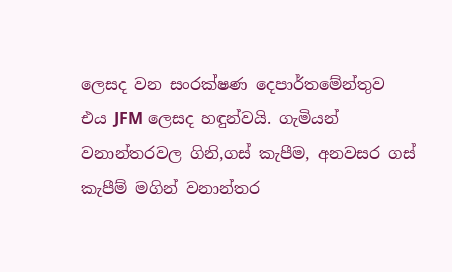ලෙසද වන සංරක්ෂණ දෙපාර්තමේන්තුව එය JFM ලෙසද හඳුන්වයි. ගැමියන් වනාන්තරවල ගිනි,ගස් කැපීම, අනවසර ගස් කැපීම් මගින් වනාන්තර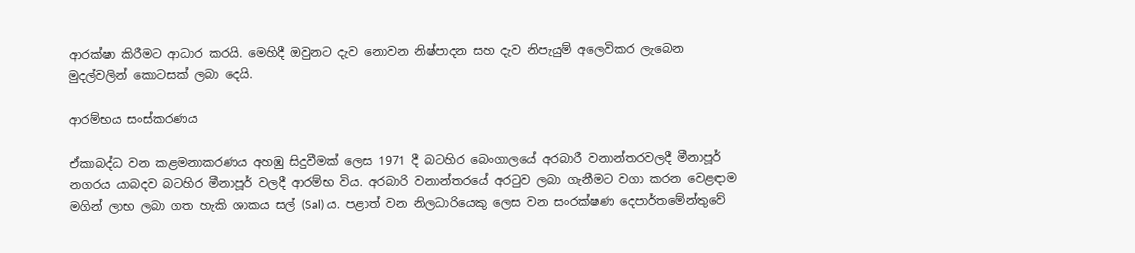ආරක්ෂා කිරීමට ආධාර කරයි. මෙහිදී ඔවුනට දැව නොවන නිෂ්පාදන සහ දැව නිපැයුම් අලෙවිකර ලැබෙන මුදල්වලින් කොටසක් ලබා දෙයි.

ආරම්භය සංස්කරණය

ඒකාබද්ධ වන කළමනාකරණය අහඹු සිදුවීමක් ලෙස 1971 දී බටහිර බෙංගාලයේ අරබාරී වනාන්තරවලදී මීනාපූර් නගරය යාබදව බටහිර මීනාපූර් වලදී ආරම්භ විය. අරබාරි වනාන්තරයේ අරටුව ලබා ගැනීමට වගා කරන වෙළඳාම මගින් ලාභ ලබා ගත හැකි ශාකය සල් (Sal) ය. පළාත් වන නිලධාරියෙකු ලෙස වන සංරක්ෂණ දෙපාර්තමේන්තුවේ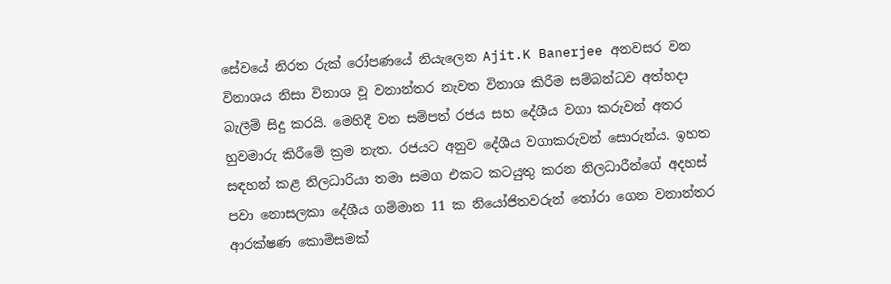සේවයේ නිරත රුක් රෝපණයේ නියැලෙන Ajit.K Banerjee අනවසර වන විනාශය නිසා විනාශ වූ වනාන්තර නැවත විනාශ කිරීම සම්බන්ධව අත්හදා බැලීම් සිදු කරයි. මෙහිදී වන සම්පත් රජය සහ දේශීය වගා කරුවන් අතර හුවමාරු කිරීමේ ක්‍රම නැත. රජයට අනුව දේශීය වගාකරුවන් සොරුන්ය. ඉහත සඳහන් කළ නිලධාරියා තමා සමග එකට කටයුතු කරන නිලධාරීන්ගේ අදහස් පවා නොසලකා දේශීය ගම්මාන 11 ක නියෝජිතවරුන් තෝරා ගෙන වනාන්තර ආරක්ෂණ කොමිසමක්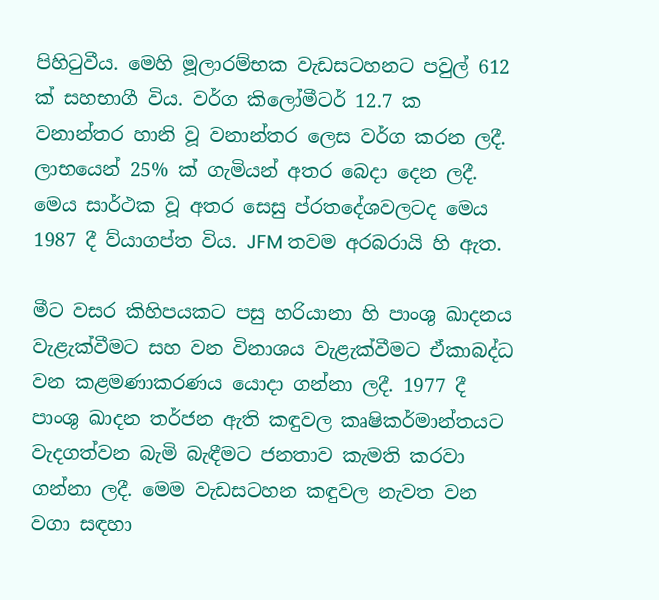පිහිටුවීය. මෙහි මූලාරම්භක වැඩසටහනට පවුල් 612 ක් සහභාගී විය. වර්ග කිලෝමීටර් 12.7 ක වනාන්තර හානි වූ වනාන්තර ලෙස වර්ග කරන ලදී. ලාභයෙන් 25% ක් ගැමියන් අතර බෙදා දෙන ලදී. මෙය සාර්ථක වූ අතර සෙසු ප්රතදේශවලටද මෙය 1987 දී ව්යාගප්ත විය. JFM තවම අරබරායි හි ඇත.

මීට වසර කිහිපයකට පසු හරියානා හි පාංශු ඛාදනය වැළැක්වීමට සහ වන විනාශය වැළැක්වීමට ඒකාබද්ධ වන කළමණාකරණය යොදා ගන්නා ලදී. 1977 දී පාංශු ඛාදන තර්ජන ඇති කඳුවල කෘෂිකර්මාන්තයට වැදගත්වන බැමි බැඳීම‍ට ජනතාව කැමති කරවා ගන්නා ලදී. මෙම වැඩසටහන කඳුවල නැවත වන වගා සඳහා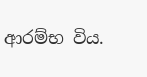ආරම්භ විය.